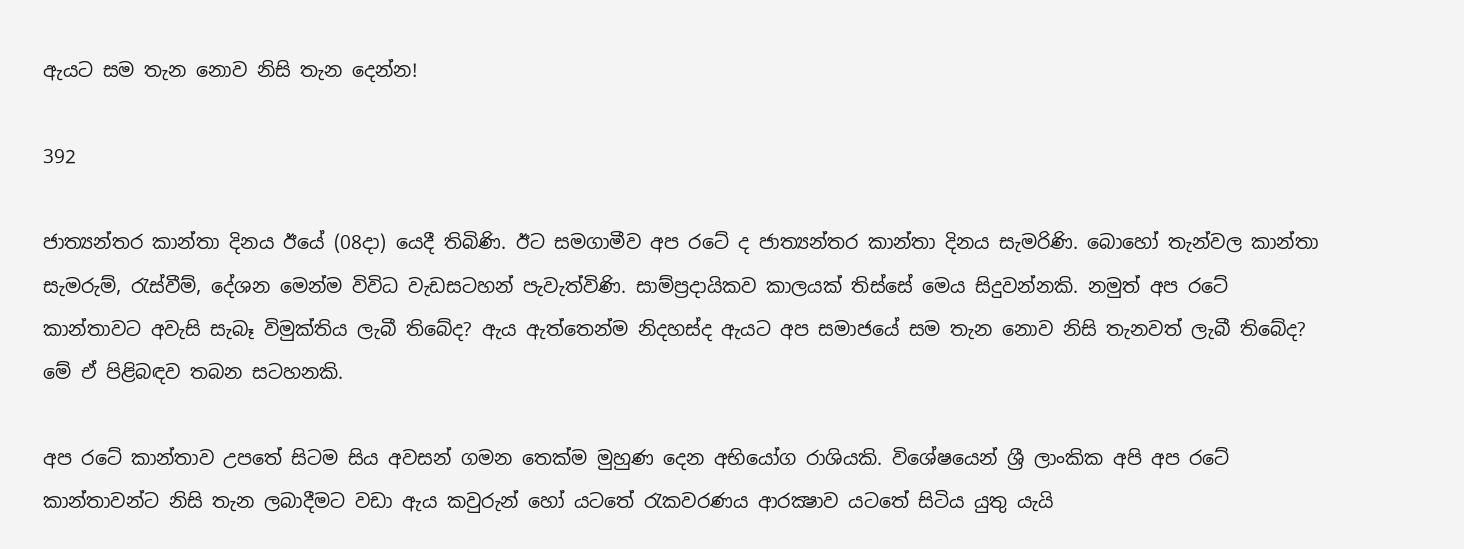ඇයට සම තැන නොව නිසි තැන දෙන්න!

392

ජාත්‍යන්තර කාන්තා දිනය ඊයේ (08දා) යෙදී තිබිණි. ඊට සමගාමීව අප රටේ ද ජාත්‍යන්තර කාන්තා දිනය සැමරිණි. බොහෝ තැන්වල කාන්තා සැමරුම්, රැස්වීම්, දේශන මෙන්ම විවිධ වැඩසටහන් පැවැත්විණි. සාම්ප්‍රදායිකව කාලයක් තිස්සේ මෙය සිදුවන්නකි. නමුත් අප රටේ කාන්තාවට අවැසි සැබෑ විමුක්තිය ලැබී තිබේද? ඇය ඇත්තෙන්ම නිදහස්ද ඇයට අප සමාජයේ සම තැන නොව නිසි තැනවත් ලැබී තිබේද? මේ ඒ පිළිබඳව තබන සටහනකි.

අප රටේ කාන්තාව උපතේ සිටම සිය අවසන් ගමන තෙක්ම මුහුණ දෙන අභියෝග රාශියකි. විශේෂයෙන් ශ්‍රී ලාංකික අපි අප රටේ කාන්තාවන්ට නිසි තැන ලබාදීමට වඩා ඇය කවුරුන් හෝ යටතේ රැකවරණය ආරක්‍ෂාව යටතේ සිටිය යුතු යැයි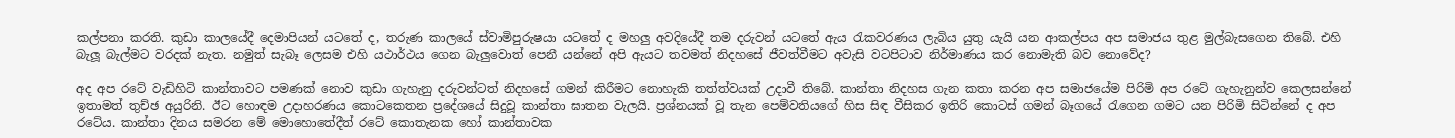කල්පනා කරති. කුඩා කාලයේදී දෙමාපියන් යටතේ ද, තරුණ කාලයේ ස්වාමිපුරුෂයා යටතේ ද මහලු අවදියේදී තම දරුවන් යටතේ ඇය රැකවරණය ලැබිය යුතු යැයි යන ආකල්පය අප සමාජය තුළ මුල්බැසගෙන තිබේ. එහි බැලූ බැල්මට වරදක් නැත. නමුත් සැබෑ ලෙසම එහි යථාර්ථය ගෙන බැලුවොත් පෙනී යන්නේ අපි ඇයට තවමත් නිදහසේ ජීවත්වීමට අවැසි වටපිටාව නිර්මාණය කර නොමැති බව නොවේද?

අද අප රටේ වැඩිහිටි කාන්තාවට පමණක් නොව කුඩා ගැහැනු දරුවන්ටත් නිදහසේ ගමන් කිරීමට නොහැකි තත්ත්වයක් උදාවී තිබේ. කාන්තා නිදහස ගැන කතා කරන අප සමාජයේම පිරිමි අප රටේ ගැහැනුන්ව කෙලසන්නේ ඉතාමත් තුච්ඡ අයුරිනි. ඊට හොඳම උදාහරණය කොටකෙතන ප්‍රදේශයේ සිදුවූ කාන්තා ඝාතන වැලයි. ප්‍රශ්නයක් වූ තැන පෙම්වතියගේ හිස සිඳ වීසිකර ඉතිරි කොටස් ගමන් බෑගයේ රැගෙන ගමට යන පිරිමි සිටින්නේ ද අප රටේය. කාන්තා දිනය සමරන මේ මොහොතේදීත් රටේ කොතැනක හෝ කාන්තාවක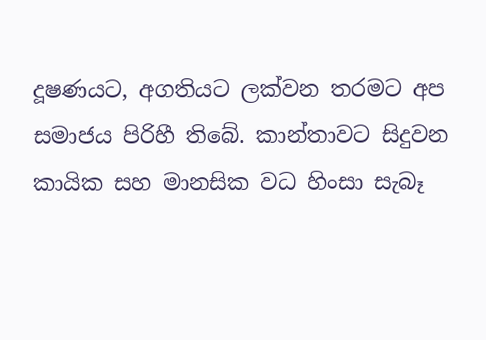දූෂණයට, අගතියට ලක්වන තරමට අප සමාජය පිරිහී තිබේ. කාන්තාවට සිදුවන කායික සහ මානසික වධ හිංසා සැබෑ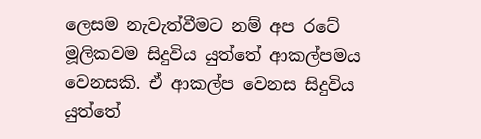ලෙසම නැවැත්වීමට නම් අප රටේ මූලිකවම සිදුවිය යුත්තේ ආකල්පමය වෙනසකි. ඒ ආකල්ප වෙනස සිදුවිය යුත්තේ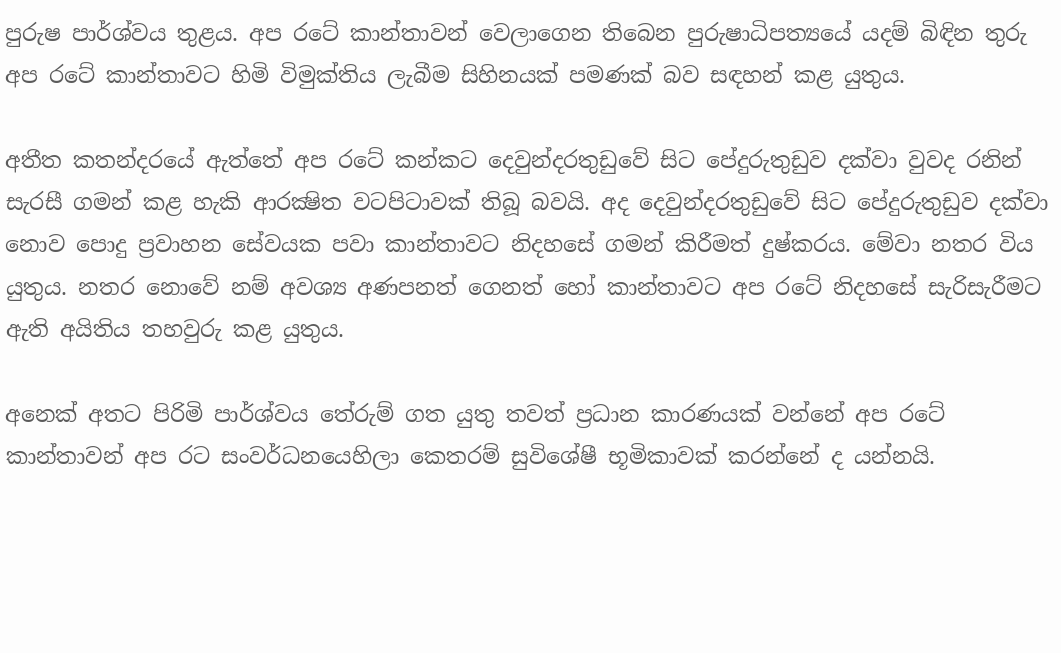පුරුෂ පාර්ශ්වය තුළය. අප රටේ කාන්තාවන් වෙලාගෙන තිබෙන පුරුෂාධිපත්‍යයේ යදම් බිඳින තුරු අප රටේ කාන්තාවට හිමි විමුක්තිය ලැබීම සිහිනයක් පමණක් බව සඳහන් කළ යුතුය.

අතීත කතන්දරයේ ඇත්තේ අප රටේ කන්කට දෙවුන්දරතුඩුවේ සිට පේදුරුතුඩුව දක්වා වුවද රනින් සැරසී ගමන් කළ හැකි ආරක්‍ෂිත වටපිටාවක් තිබූ බවයි. අද දෙවුන්දරතුඩුවේ සිට පේදුරුතුඩුව දක්වා නොව පොදු ප්‍රවාහන සේවයක පවා කාන්තාවට නිදහසේ ගමන් කිරීමත් දුෂ්කරය. මේවා නතර විය යුතුය. නතර නොවේ නම් අවශ්‍ය අණපනත් ගෙනත් හෝ කාන්තාවට අප රටේ නිදහසේ සැරිසැරීමට ඇති අයිතිය තහවුරු කළ යුතුය.

අනෙක් අතට පිරිමි පාර්ශ්වය තේරුම් ගත යුතු තවත් ප්‍රධාන කාරණයක් වන්නේ අප රටේ කාන්තාවන් අප රට සංවර්ධනයෙහිලා කෙතරම් සුවිශේෂී භූමිකාවක් කරන්නේ ද යන්නයි.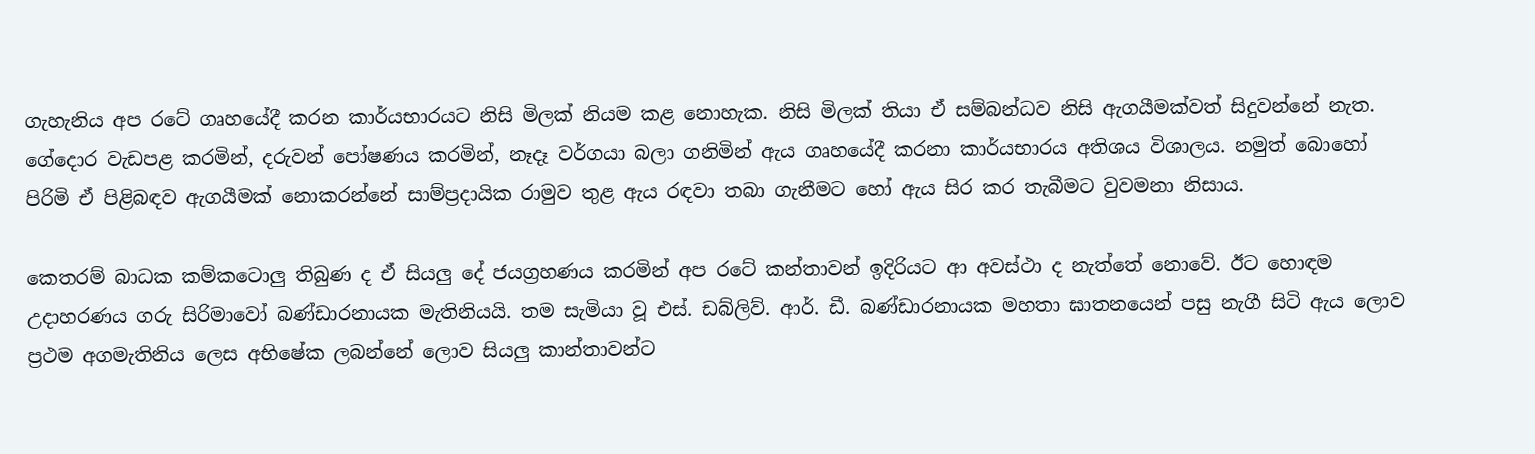ගැහැනිය අප රටේ ගෘහයේදී කරන කාර්යභාරයට නිසි මිලක් නියම කළ නොහැක. නිසි මිලක් තියා ඒ සම්බන්ධව නිසි ඇගයීමක්වත් සිදුවන්නේ නැත. ගේදොර වැඩපළ කරමින්, දරුවන් පෝෂණය කරමින්, නෑදෑ වර්ගයා බලා ගනිමින් ඇය ගෘහයේදී කරනා කාර්යභාරය අතිශය විශාලය. නමුත් බොහෝ පිරිමි ඒ පිළිබඳව ඇගයීමක් නොකරන්නේ සාම්ප්‍රදායික රාමුව තුළ ඇය රඳවා තබා ගැනීමට හෝ ඇය සිර කර තැබීමට වුවමනා නිසාය.

කෙතරම් බාධක කම්කටොලු තිබුණ ද ඒ සියලු දේ ජයග්‍රහණය කරමින් අප රටේ කන්තාවන් ඉදිරියට ආ අවස්ථා ද නැත්තේ නොවේ. ඊට හොඳම උදාහරණය ගරු සිරිමාවෝ බණ්ඩාරනායක මැතිනියයි. තම සැමියා වූ එස්. ඩබ්ලිව්. ආර්. ඩී. බණ්ඩාරනායක මහතා ඝාතනයෙන් පසු නැගී සිටි ඇය ලොව ප්‍රථම අගමැතිනිය ලෙස අභිෂේක ලබන්නේ ලොව සියලු කාන්තාවන්ට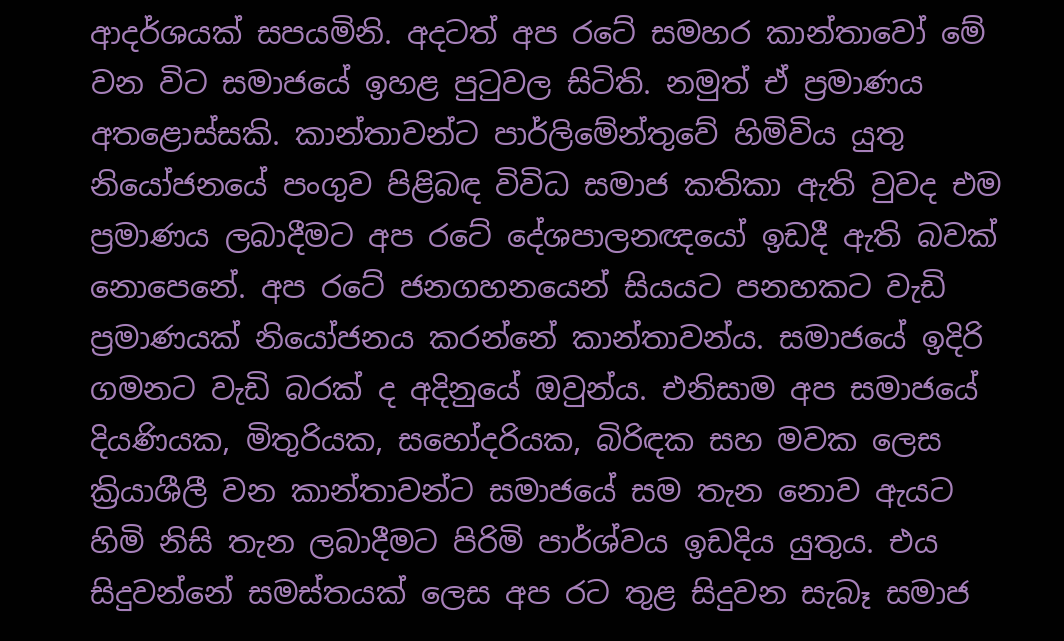ආදර්ශයක් සපයමිනි. අදටත් අප රටේ සමහර කාන්තාවෝ මේ වන විට සමාජයේ ඉහළ පුටුවල සිටිති. නමුත් ඒ ප්‍රමාණය අතළොස්සකි. කාන්තාවන්ට පාර්ලිමේන්තුවේ හිමිවිය යුතු නියෝජනයේ පංගුව පිළිබඳ විවිධ සමාජ කතිකා ඇති වුවද එම ප්‍රමාණය ලබාදීමට අප රටේ දේශපාලනඥයෝ ඉඩදී ඇති බවක් නොපෙනේ. අප රටේ ජනගහනයෙන් සියයට පනහකට වැඩි ප්‍රමාණයක් නියෝජනය කරන්නේ කාන්තාවන්ය. සමාජයේ ඉදිරි ගමනට වැඩි බරක් ද අදිනුයේ ඔවුන්ය. එනිසාම අප සමාජයේ දියණියක, මිතුරියක, සහෝදරියක, බිරිඳක සහ මවක ලෙස ක්‍රියාශීලී වන කාන්තාවන්ට සමාජයේ සම තැන නොව ඇයට හිමි නිසි තැන ලබාදීමට පිරිමි පාර්ශ්වය ඉඩදිය යුතුය. එය සිදුවන්නේ සමස්තයක් ලෙස අප රට තුළ සිදුවන සැබෑ සමාජ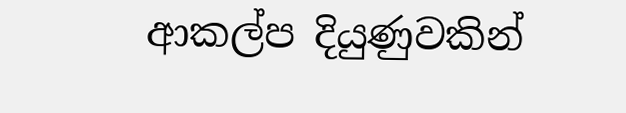ආකල්ප දියුණුවකින්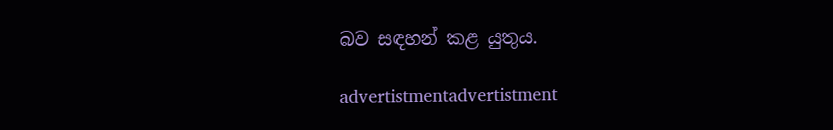බව සඳහන් කළ යුතුය.

advertistmentadvertistment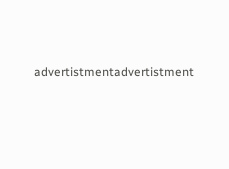advertistmentadvertistment